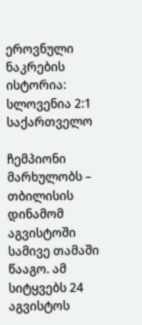ეროვნული ნაკრების ისტორია: სლოვენია 2:1 საქართველო

ჩემპიონი მარხულობს – თბილისის დინამომ აგვისტოში სამივე თამაში წააგო. ამ სიტყვებს 24 აგვისტოს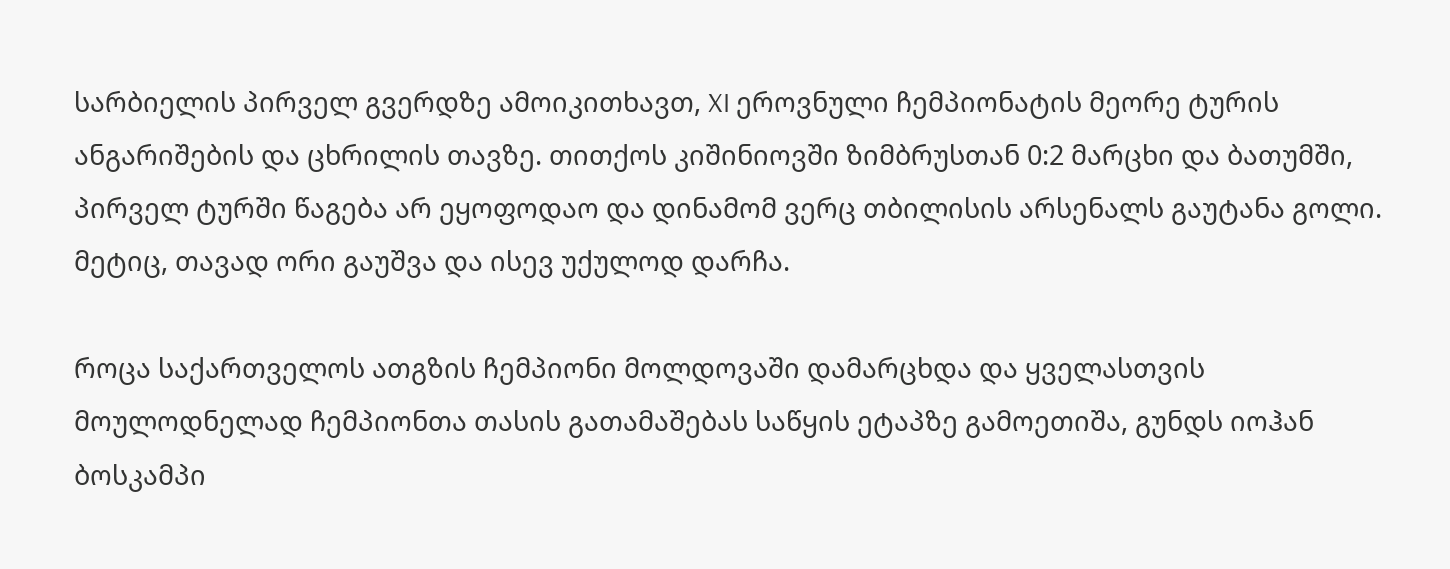სარბიელის პირველ გვერდზე ამოიკითხავთ, XI ეროვნული ჩემპიონატის მეორე ტურის ანგარიშების და ცხრილის თავზე. თითქოს კიშინიოვში ზიმბრუსთან 0:2 მარცხი და ბათუმში, პირველ ტურში წაგება არ ეყოფოდაო და დინამომ ვერც თბილისის არსენალს გაუტანა გოლი. მეტიც, თავად ორი გაუშვა და ისევ უქულოდ დარჩა.

როცა საქართველოს ათგზის ჩემპიონი მოლდოვაში დამარცხდა და ყველასთვის მოულოდნელად ჩემპიონთა თასის გათამაშებას საწყის ეტაპზე გამოეთიშა, გუნდს იოჰან ბოსკამპი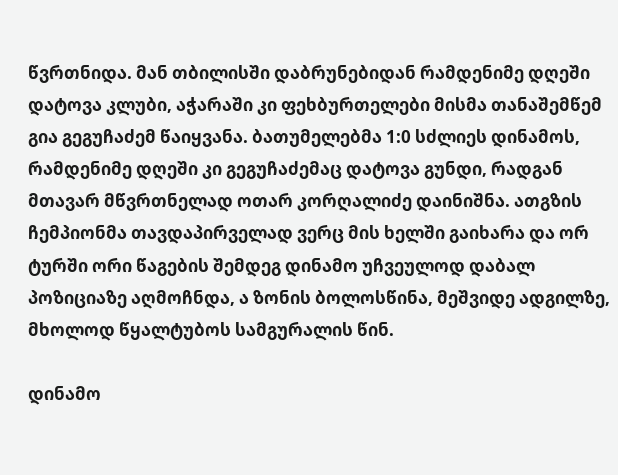წვრთნიდა. მან თბილისში დაბრუნებიდან რამდენიმე დღეში დატოვა კლუბი, აჭარაში კი ფეხბურთელები მისმა თანაშემწემ გია გეგუჩაძემ წაიყვანა. ბათუმელებმა 1:0 სძლიეს დინამოს, რამდენიმე დღეში კი გეგუჩაძემაც დატოვა გუნდი, რადგან მთავარ მწვრთნელად ოთარ კორღალიძე დაინიშნა. ათგზის ჩემპიონმა თავდაპირველად ვერც მის ხელში გაიხარა და ორ ტურში ორი წაგების შემდეგ დინამო უჩვეულოდ დაბალ პოზიციაზე აღმოჩნდა, ა ზონის ბოლოსწინა, მეშვიდე ადგილზე, მხოლოდ წყალტუბოს სამგურალის წინ.

დინამო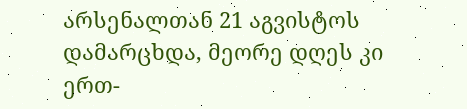არსენალთან 21 აგვისტოს დამარცხდა, მეორე დღეს კი ერთ-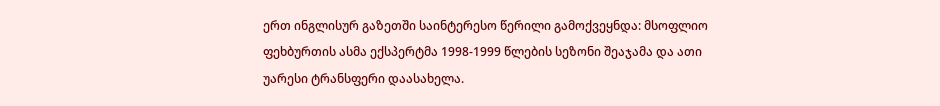ერთ ინგლისურ გაზეთში საინტერესო წერილი გამოქვეყნდა: მსოფლიო ფეხბურთის ასმა ექსპერტმა 1998-1999 წლების სეზონი შეაჯამა და ათი უარესი ტრანსფერი დაასახელა.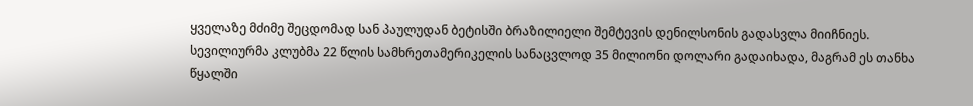ყველაზე მძიმე შეცდომად სან პაულუდან ბეტისში ბრაზილიელი შემტევის დენილსონის გადასვლა მიიჩნიეს. სევილიურმა კლუბმა 22 წლის სამხრეთამერიკელის სანაცვლოდ 35 მილიონი დოლარი გადაიხადა, მაგრამ ეს თანხა წყალში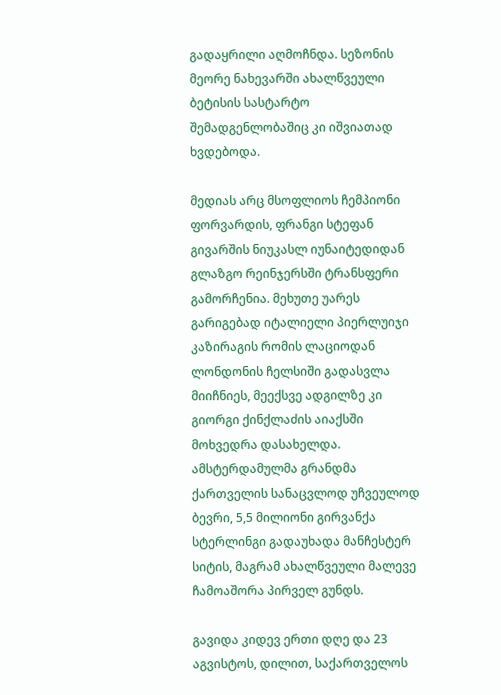გადაყრილი აღმოჩნდა. სეზონის მეორე ნახევარში ახალწვეული ბეტისის სასტარტო შემადგენლობაშიც კი იშვიათად ხვდებოდა.

მედიას არც მსოფლიოს ჩემპიონი ფორვარდის, ფრანგი სტეფან გივარშის ნიუკასლ იუნაიტედიდან გლაზგო რეინჯერსში ტრანსფერი გამორჩენია. მეხუთე უარეს გარიგებად იტალიელი პიერლუიჯი კაზირაგის რომის ლაციოდან ლონდონის ჩელსიში გადასვლა მიიჩნიეს, მეექსვე ადგილზე კი გიორგი ქინქლაძის აიაქსში მოხვედრა დასახელდა. ამსტერდამულმა გრანდმა ქართველის სანაცვლოდ უჩვეულოდ ბევრი, 5,5 მილიონი გირვანქა სტერლინგი გადაუხადა მანჩესტერ სიტის, მაგრამ ახალწვეული მალევე ჩამოაშორა პირველ გუნდს.

გავიდა კიდევ ერთი დღე და 23 აგვისტოს, დილით, საქართველოს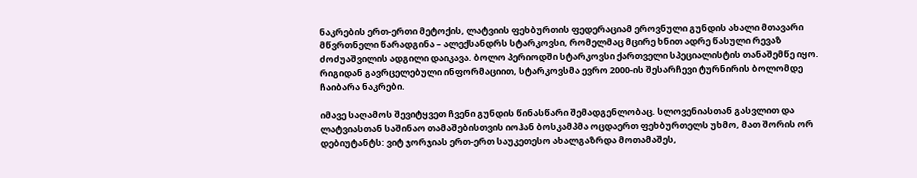ნაკრების ერთ-ერთი მეტოქის, ლატვიის ფეხბურთის ფედერაციამ ეროვნული გუნდის ახალი მთავარი მწვრთნელი წარადგინა – ალექსანდრს სტარკოვსი, რომელმაც მცირე ხნით ადრე წასული რევაზ ძოძუაშვილის ადგილი დაიკავა. ბოლო პერიოდში სტარკოვსი ქართველი სპეციალისტის თანაშემწე იყო. რიგიდან გავრცელებული ინფორმაციით, სტარკოვსმა ევრო 2000-ის შესარჩევი ტურნირის ბოლომდე ჩაიბარა ნაკრები.

იმავე საღამოს შევიტყვეთ ჩვენი გუნდის წინასწარი შემადგენლობაც. სლოვენიასთან გასვლით და ლატვიასთან საშინაო თამაშებისთვის იოჰან ბოსკამპმა ოცდაერთ ფეხბურთელს უხმო, მათ შორის ორ დებიუტანტს: ვიტ ჯორჯიას ერთ-ერთ საუკეთესო ახალგაზრდა მოთამაშეს,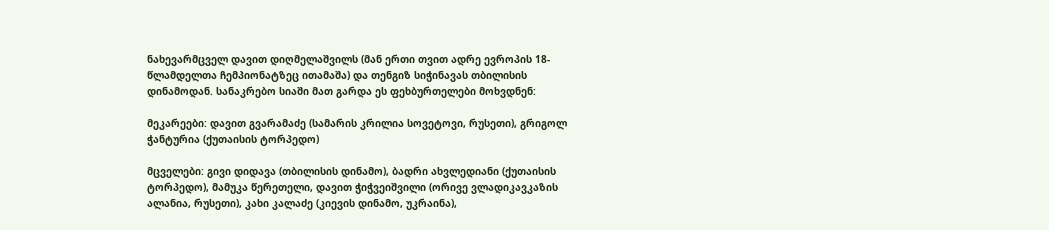ნახევარმცველ დავით დიღმელაშვილს (მან ერთი თვით ადრე ევროპის 18-წლამდელთა ჩემპიონატზეც ითამაშა) და თენგიზ სიჭინავას თბილისის დინამოდან. სანაკრებო სიაში მათ გარდა ეს ფეხბურთელები მოხვდნენ:

მეკარეები: დავით გვარამაძე (სამარის კრილია სოვეტოვი, რუსეთი), გრიგოლ ჭანტურია (ქუთაისის ტორპედო)

მცველები: გივი დიდავა (თბილისის დინამო), ბადრი ახვლედიანი (ქუთაისის ტორპედო), მამუკა წერეთელი, დავით ჭიჭვეიშვილი (ორივე ვლადიკავკაზის ალანია, რუსეთი), კახი კალაძე (კიევის დინამო, უკრაინა),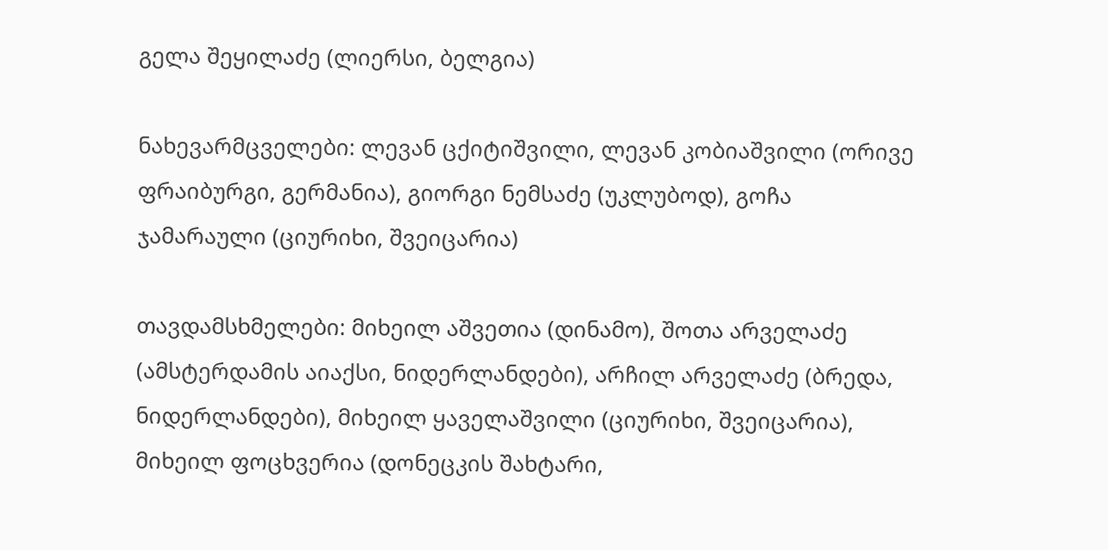გელა შეყილაძე (ლიერსი, ბელგია)

ნახევარმცველები: ლევან ცქიტიშვილი, ლევან კობიაშვილი (ორივე ფრაიბურგი, გერმანია), გიორგი ნემსაძე (უკლუბოდ), გოჩა ჯამარაული (ციურიხი, შვეიცარია)

თავდამსხმელები: მიხეილ აშვეთია (დინამო), შოთა არველაძე (ამსტერდამის აიაქსი, ნიდერლანდები), არჩილ არველაძე (ბრედა, ნიდერლანდები), მიხეილ ყაველაშვილი (ციურიხი, შვეიცარია), მიხეილ ფოცხვერია (დონეცკის შახტარი,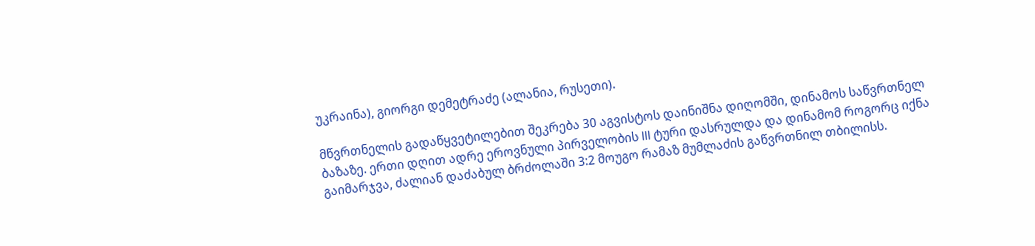უკრაინა), გიორგი დემეტრაძე (ალანია, რუსეთი).

მწვრთნელის გადაწყვეტილებით შეკრება 30 აგვისტოს დაინიშნა დიღომში, დინამოს საწვრთნელ ბაზაზე. ერთი დღით ადრე ეროვნული პირველობის III ტური დასრულდა და დინამომ როგორც იქნა გაიმარჯვა, ძალიან დაძაბულ ბრძოლაში 3:2 მოუგო რამაზ მუმლაძის გაწვრთნილ თბილისს.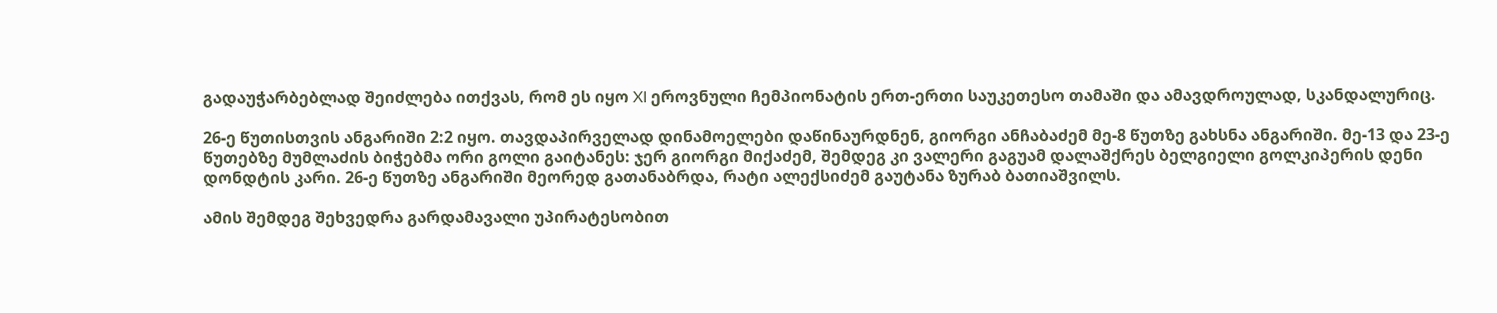გადაუჭარბებლად შეიძლება ითქვას, რომ ეს იყო XI ეროვნული ჩემპიონატის ერთ-ერთი საუკეთესო თამაში და ამავდროულად, სკანდალურიც.

26-ე წუთისთვის ანგარიში 2:2 იყო. თავდაპირველად დინამოელები დაწინაურდნენ, გიორგი ანჩაბაძემ მე-8 წუთზე გახსნა ანგარიში. მე-13 და 23-ე წუთებზე მუმლაძის ბიჭებმა ორი გოლი გაიტანეს: ჯერ გიორგი მიქაძემ, შემდეგ კი ვალერი გაგუამ დალაშქრეს ბელგიელი გოლკიპერის დენი დონდტის კარი. 26-ე წუთზე ანგარიში მეორედ გათანაბრდა, რატი ალექსიძემ გაუტანა ზურაბ ბათიაშვილს.

ამის შემდეგ შეხვედრა გარდამავალი უპირატესობით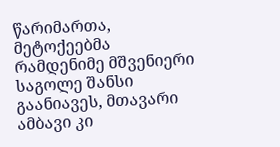წარიმართა, მეტოქეებმა რამდენიმე მშვენიერი საგოლე შანსი გაანიავეს, მთავარი ამბავი კი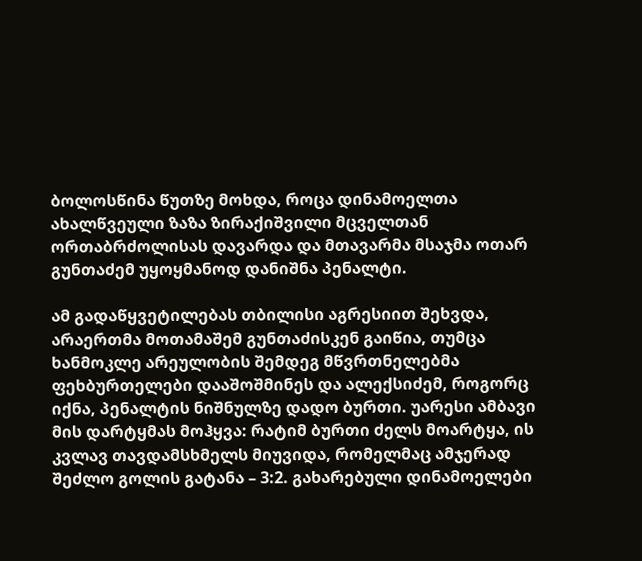ბოლოსწინა წუთზე მოხდა, როცა დინამოელთა ახალწვეული ზაზა ზირაქიშვილი მცველთან ორთაბრძოლისას დავარდა და მთავარმა მსაჯმა ოთარ გუნთაძემ უყოყმანოდ დანიშნა პენალტი.

ამ გადაწყვეტილებას თბილისი აგრესიით შეხვდა, არაერთმა მოთამაშემ გუნთაძისკენ გაიწია, თუმცა ხანმოკლე არეულობის შემდეგ მწვრთნელებმა ფეხბურთელები დააშოშმინეს და ალექსიძემ, როგორც იქნა, პენალტის ნიშნულზე დადო ბურთი. უარესი ამბავი მის დარტყმას მოჰყვა: რატიმ ბურთი ძელს მოარტყა, ის კვლავ თავდამსხმელს მიუვიდა, რომელმაც ამჯერად შეძლო გოლის გატანა – 3:2. გახარებული დინამოელები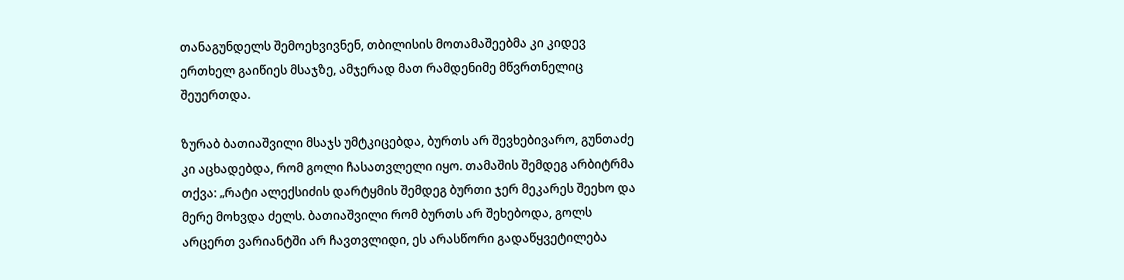თანაგუნდელს შემოეხვივნენ, თბილისის მოთამაშეებმა კი კიდევ ერთხელ გაიწიეს მსაჯზე, ამჯერად მათ რამდენიმე მწვრთნელიც შეუერთდა.

ზურაბ ბათიაშვილი მსაჯს უმტკიცებდა, ბურთს არ შევხებივარო, გუნთაძე კი აცხადებდა, რომ გოლი ჩასათვლელი იყო. თამაშის შემდეგ არბიტრმა თქვა: „რატი ალექსიძის დარტყმის შემდეგ ბურთი ჯერ მეკარეს შეეხო და მერე მოხვდა ძელს. ბათიაშვილი რომ ბურთს არ შეხებოდა, გოლს არცერთ ვარიანტში არ ჩავთვლიდი, ეს არასწორი გადაწყვეტილება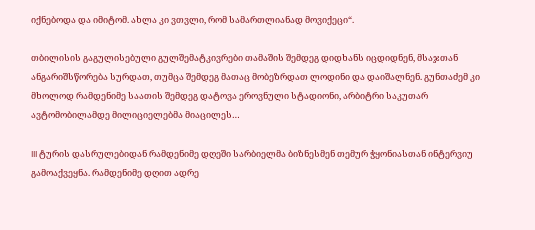იქნებოდა და იმიტომ. ახლა კი ვთვლი, რომ სამართლიანად მოვიქეცი“.

თბილისის გაგულისებული გულშემატკივრები თამაშის შემდეგ დიდხანს იცდიდნენ, მსაჯთან ანგარიშსწორება სურდათ, თუმცა შემდეგ მათაც მობეზრდათ ლოდინი და დაიშალნენ. გუნთაძემ კი მხოლოდ რამდენიმე საათის შემდეგ დატოვა ეროვნული სტადიონი, არბიტრი საკუთარ ავტომობილამდე მილიციელებმა მიაცილეს…

III ტურის დასრულებიდან რამდენიმე დღეში სარბიელმა ბიზნესმენ თემურ ჭყონიასთან ინტერვიუ გამოაქვეყნა. რამდენიმე დღით ადრე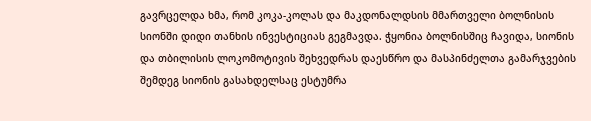გავრცელდა ხმა, რომ კოკა-კოლას და მაკდონალდსის მმართველი ბოლნისის სიონში დიდი თანხის ინვესტიციას გეგმავდა. ჭყონია ბოლნისშიც ჩავიდა, სიონის და თბილისის ლოკომოტივის შეხვედრას დაესწრო და მასპინძელთა გამარჯვების შემდეგ სიონის გასახდელსაც ესტუმრა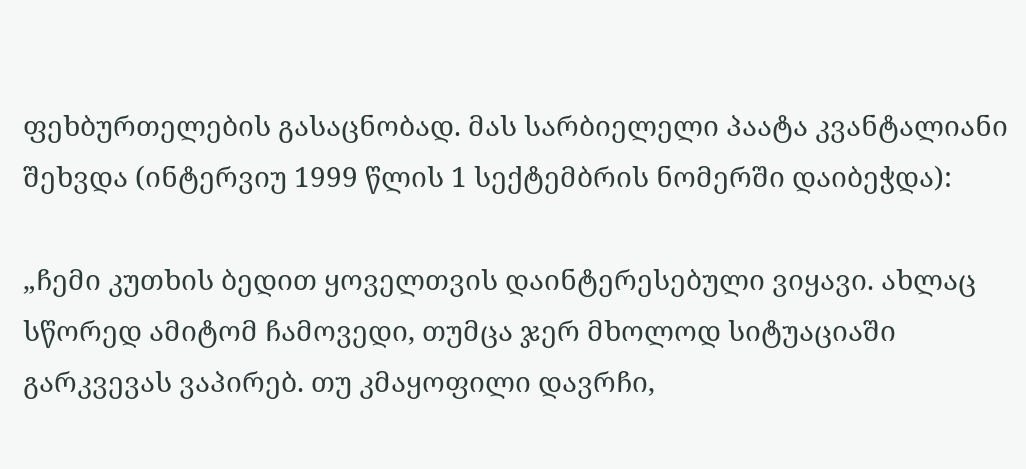ფეხბურთელების გასაცნობად. მას სარბიელელი პაატა კვანტალიანი შეხვდა (ინტერვიუ 1999 წლის 1 სექტემბრის ნომერში დაიბეჭდა):

„ჩემი კუთხის ბედით ყოველთვის დაინტერესებული ვიყავი. ახლაც სწორედ ამიტომ ჩამოვედი, თუმცა ჯერ მხოლოდ სიტუაციაში გარკვევას ვაპირებ. თუ კმაყოფილი დავრჩი,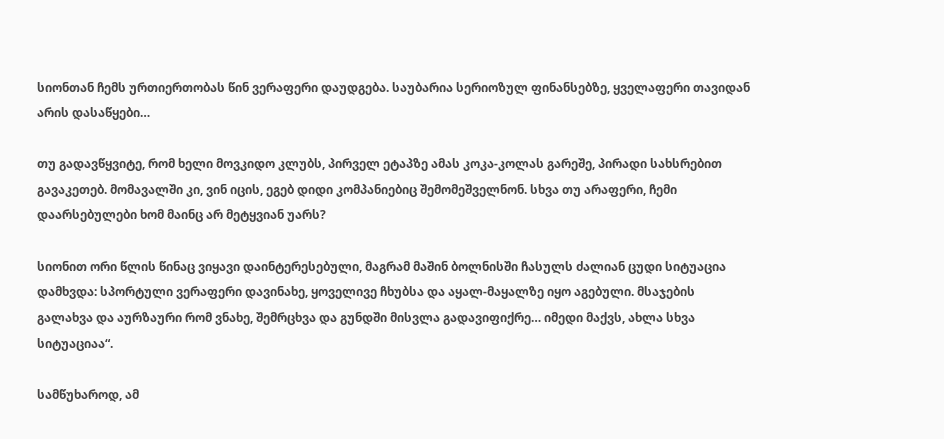სიონთან ჩემს ურთიერთობას წინ ვერაფერი დაუდგება. საუბარია სერიოზულ ფინანსებზე, ყველაფერი თავიდან არის დასაწყები…

თუ გადავწყვიტე, რომ ხელი მოვკიდო კლუბს, პირველ ეტაპზე ამას კოკა-კოლას გარეშე, პირადი სახსრებით გავაკეთებ. მომავალში კი, ვინ იცის, ეგებ დიდი კომპანიებიც შემომეშველნონ. სხვა თუ არაფერი, ჩემი დაარსებულები ხომ მაინც არ მეტყვიან უარს?

სიონით ორი წლის წინაც ვიყავი დაინტერესებული, მაგრამ მაშინ ბოლნისში ჩასულს ძალიან ცუდი სიტუაცია დამხვდა: სპორტული ვერაფერი დავინახე, ყოველივე ჩხუბსა და აყალ-მაყალზე იყო აგებული. მსაჯების გალახვა და აურზაური რომ ვნახე, შემრცხვა და გუნდში მისვლა გადავიფიქრე… იმედი მაქვს, ახლა სხვა სიტუაციაა“.

სამწუხაროდ, ამ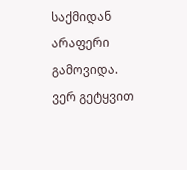საქმიდან არაფერი გამოვიდა. ვერ გეტყვით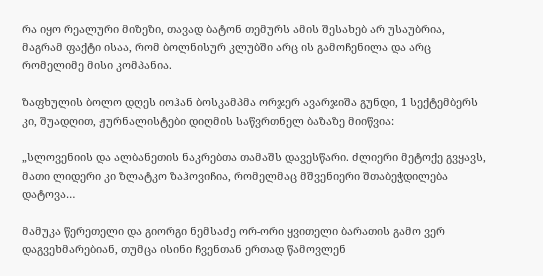რა იყო რეალური მიზეზი, თავად ბატონ თემურს ამის შესახებ არ უსაუბრია, მაგრამ ფაქტი ისაა, რომ ბოლნისურ კლუბში არც ის გამოჩენილა და არც რომელიმე მისი კომპანია.

ზაფხულის ბოლო დღეს იოჰან ბოსკამპმა ორჯერ ავარჯიშა გუნდი, 1 სექტემბერს კი, შუადღით, ჟურნალისტები დიღმის საწვრთნელ ბაზაზე მიიწვია:

„სლოვენიის და ალბანეთის ნაკრებთა თამაშს დავესწარი. ძლიერი მეტოქე გვყავს, მათი ლიდერი კი ზლატკო ზაჰოვიჩია, რომელმაც მშვენიერი შთაბეჭდილება დატოვა…

მამუკა წერეთელი და გიორგი ნემსაძე ორ-ორი ყვითელი ბარათის გამო ვერ დაგვეხმარებიან, თუმცა ისინი ჩვენთან ერთად წამოვლენ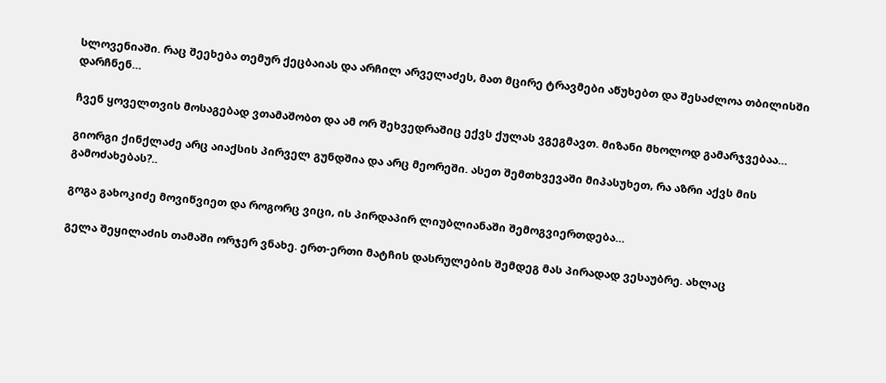სლოვენიაში. რაც შეეხება თემურ ქეცბაიას და არჩილ არველაძეს, მათ მცირე ტრავმები აწუხებთ და შესაძლოა თბილისში დარჩნენ…

ჩვენ ყოველთვის მოსაგებად ვთამაშობთ და ამ ორ შეხვედრაშიც ექვს ქულას ვგეგმავთ. მიზანი მხოლოდ გამარჯვებაა…

გიორგი ქინქლაძე არც აიაქსის პირველ გუნდშია და არც მეორეში. ასეთ შემთხვევაში მიპასუხეთ, რა აზრი აქვს მის გამოძახებას?..

გოგა გახოკიძე მოვიწვიეთ და როგორც ვიცი, ის პირდაპირ ლიუბლიანაში შემოგვიერთდება…

გელა შეყილაძის თამაში ორჯერ ვნახე. ერთ-ერთი მატჩის დასრულების შემდეგ მას პირადად ვესაუბრე. ახლაც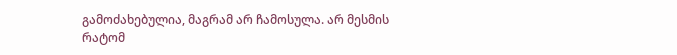გამოძახებულია, მაგრამ არ ჩამოსულა. არ მესმის რატომ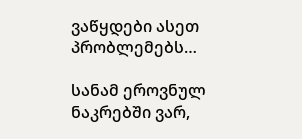ვაწყდები ასეთ პრობლემებს…

სანამ ეროვნულ ნაკრებში ვარ,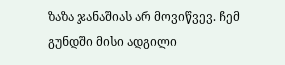ზაზა ჯანაშიას არ მოვიწვევ. ჩემ გუნდში მისი ადგილი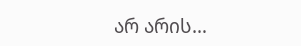არ არის…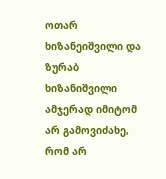ოთარ ხიზანეიშვილი და ზურაბ ხიზანიშვილი ამჯერად იმიტომ არ გამოვიძახე, რომ არ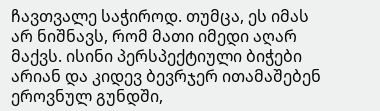ჩავთვალე საჭიროდ. თუმცა, ეს იმას არ ნიშნავს, რომ მათი იმედი აღარ მაქვს. ისინი პერსპექტიული ბიჭები არიან და კიდევ ბევრჯერ ითამაშებენ ეროვნულ გუნდში,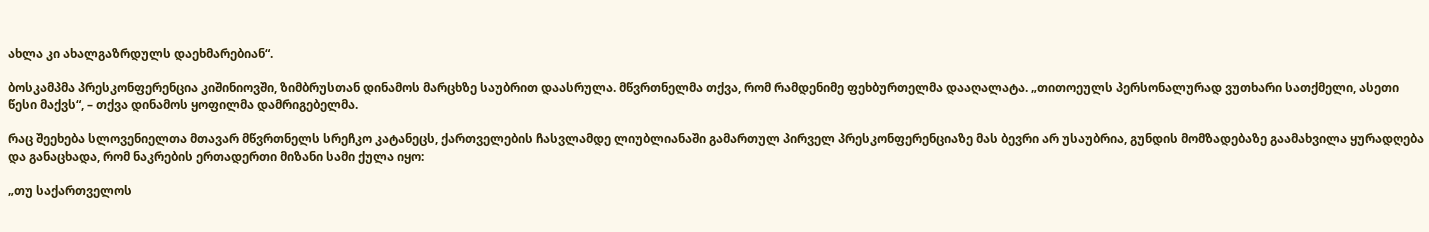ახლა კი ახალგაზრდულს დაეხმარებიან“.

ბოსკამპმა პრესკონფერენცია კიშინიოვში, ზიმბრუსთან დინამოს მარცხზე საუბრით დაასრულა. მწვრთნელმა თქვა, რომ რამდენიმე ფეხბურთელმა დააღალატა. „თითოეულს პერსონალურად ვუთხარი სათქმელი, ასეთი წესი მაქვს“, – თქვა დინამოს ყოფილმა დამრიგებელმა.

რაც შეეხება სლოვენიელთა მთავარ მწვრთნელს სრეჩკო კატანეცს, ქართველების ჩასვლამდე ლიუბლიანაში გამართულ პირველ პრესკონფერენციაზე მას ბევრი არ უსაუბრია, გუნდის მომზადებაზე გაამახვილა ყურადღება და განაცხადა, რომ ნაკრების ერთადერთი მიზანი სამი ქულა იყო:

„თუ საქართველოს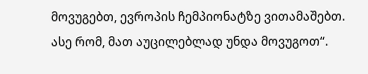მოვუგებთ, ევროპის ჩემპიონატზე ვითამაშებთ. ასე რომ, მათ აუცილებლად უნდა მოვუგოთ“.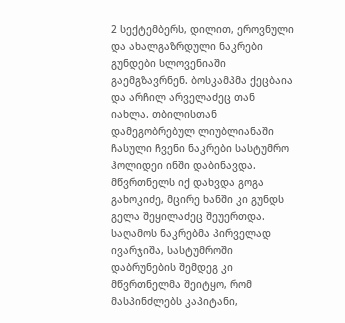2 სექტემბერს, დილით, ეროვნული და ახალგაზრდული ნაკრები გუნდები სლოვენიაში გაემგზავრნენ. ბოსკამპმა ქეცბაია და არჩილ არველაძეც თან იახლა. თბილისთან დამეგობრებულ ლიუბლიანაში ჩასული ჩვენი ნაკრები სასტუმრო ჰოლიდეი ინში დაბინავდა. მწვრთნელს იქ დახვდა გოგა გახოკიძე, მცირე ხანში კი გუნდს გელა შეყილაძეც შეუერთდა. საღამოს ნაკრებმა პირველად ივარჯიშა, სასტუმროში დაბრუნების შემდეგ კი მწვრთნელმა შეიტყო, რომ მასპინძლებს კაპიტანი,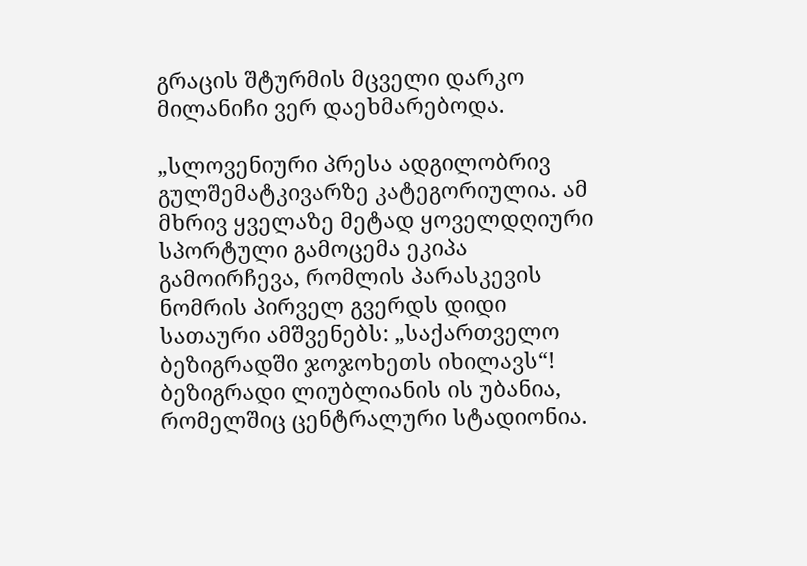გრაცის შტურმის მცველი დარკო მილანიჩი ვერ დაეხმარებოდა.

„სლოვენიური პრესა ადგილობრივ გულშემატკივარზე კატეგორიულია. ამ მხრივ ყველაზე მეტად ყოველდღიური სპორტული გამოცემა ეკიპა გამოირჩევა, რომლის პარასკევის ნომრის პირველ გვერდს დიდი სათაური ამშვენებს: „საქართველო ბეზიგრადში ჯოჯოხეთს იხილავს“! ბეზიგრადი ლიუბლიანის ის უბანია, რომელშიც ცენტრალური სტადიონია.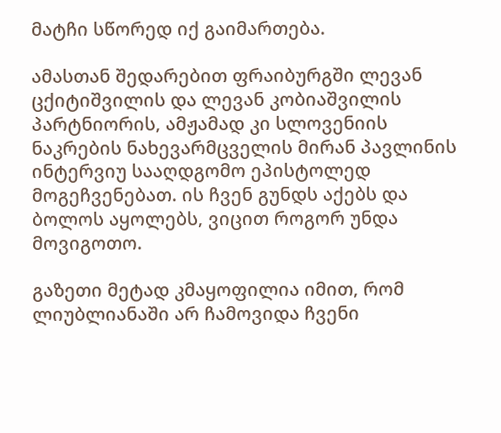მატჩი სწორედ იქ გაიმართება.

ამასთან შედარებით ფრაიბურგში ლევან ცქიტიშვილის და ლევან კობიაშვილის პარტნიორის, ამჟამად კი სლოვენიის ნაკრების ნახევარმცველის მირან პავლინის ინტერვიუ სააღდგომო ეპისტოლედ მოგეჩვენებათ. ის ჩვენ გუნდს აქებს და ბოლოს აყოლებს, ვიცით როგორ უნდა მოვიგოთო.

გაზეთი მეტად კმაყოფილია იმით, რომ ლიუბლიანაში არ ჩამოვიდა ჩვენი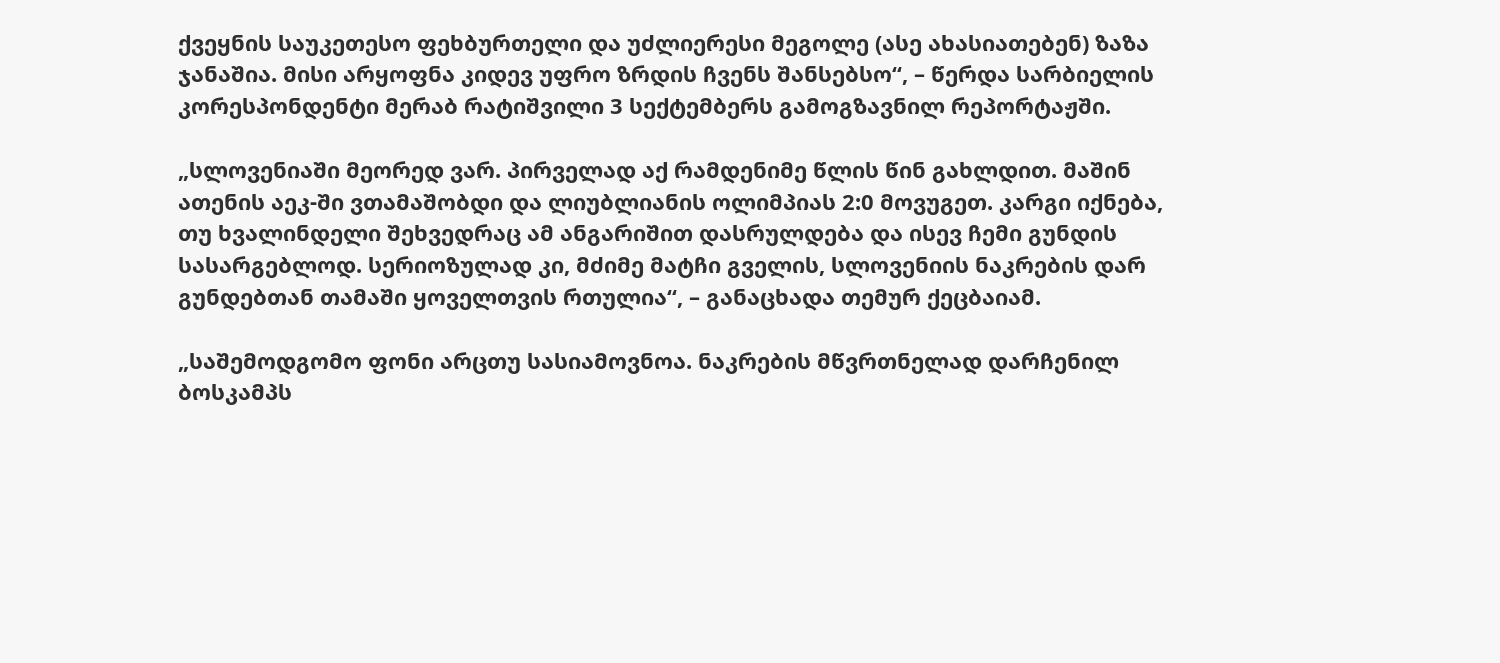ქვეყნის საუკეთესო ფეხბურთელი და უძლიერესი მეგოლე (ასე ახასიათებენ) ზაზა ჯანაშია. მისი არყოფნა კიდევ უფრო ზრდის ჩვენს შანსებსო“, – წერდა სარბიელის კორესპონდენტი მერაბ რატიშვილი 3 სექტემბერს გამოგზავნილ რეპორტაჟში.

„სლოვენიაში მეორედ ვარ. პირველად აქ რამდენიმე წლის წინ გახლდით. მაშინ ათენის აეკ-ში ვთამაშობდი და ლიუბლიანის ოლიმპიას 2:0 მოვუგეთ. კარგი იქნება, თუ ხვალინდელი შეხვედრაც ამ ანგარიშით დასრულდება და ისევ ჩემი გუნდის სასარგებლოდ. სერიოზულად კი, მძიმე მატჩი გველის, სლოვენიის ნაკრების დარ გუნდებთან თამაში ყოველთვის რთულია“, – განაცხადა თემურ ქეცბაიამ.

„საშემოდგომო ფონი არცთუ სასიამოვნოა. ნაკრების მწვრთნელად დარჩენილ ბოსკამპს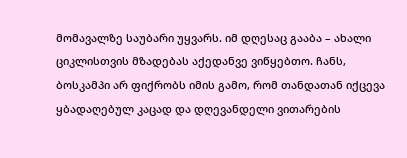მომავალზე საუბარი უყვარს. იმ დღესაც გააბა – ახალი ციკლისთვის მზადებას აქედანვე ვიწყებთო. ჩანს, ბოსკამპი არ ფიქრობს იმის გამო, რომ თანდათან იქცევა ყბადაღებულ კაცად და დღევანდელი ვითარების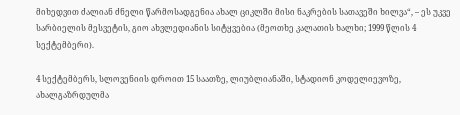მიხედვით ძალიან ძნელი წარმოსადგენია ახალ ციკლში მისი ნაკრების სათავეში ხილვა“, – ეს უკვე სარბიელის მესვეტის, გიო ახვლედიანის სიტყვებია (მეოთხე კალათის ხალხი; 1999 წლის 4 სექტემბერი).

4 სექტემბერს, სლოვენიის დროით 15 საათზე, ლიუბლიანაში, სტადიონ კოდელიევოზე, ახალგაზრდულმა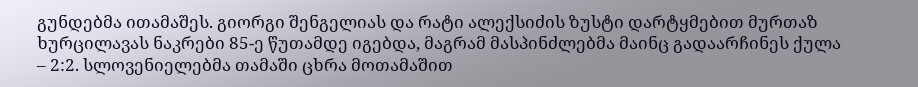გუნდებმა ითამაშეს. გიორგი შენგელიას და რატი ალექსიძის ზუსტი დარტყმებით მურთაზ ხურცილავას ნაკრები 85-ე წუთამდე იგებდა, მაგრამ მასპინძლებმა მაინც გადაარჩინეს ქულა – 2:2. სლოვენიელებმა თამაში ცხრა მოთამაშით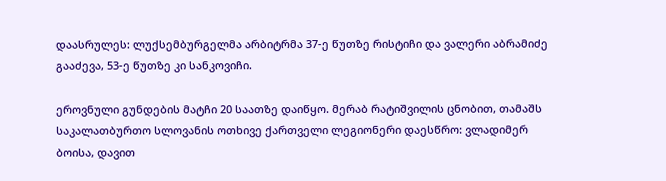დაასრულეს: ლუქსემბურგელმა არბიტრმა 37-ე წუთზე რისტიჩი და ვალერი აბრამიძე გააძევა, 53-ე წუთზე კი სანკოვიჩი.

ეროვნული გუნდების მატჩი 20 საათზე დაიწყო. მერაბ რატიშვილის ცნობით, თამაშს საკალათბურთო სლოვანის ოთხივე ქართველი ლეგიონერი დაესწრო: ვლადიმერ ბოისა, დავით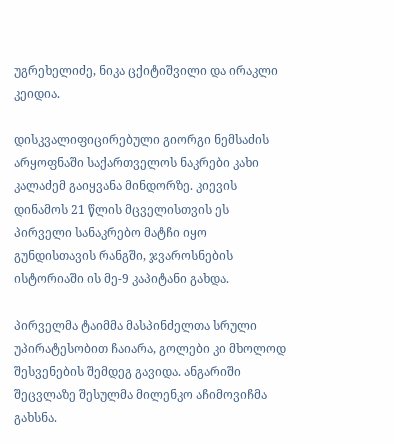უგრეხელიძე, ნიკა ცქიტიშვილი და ირაკლი კეიდია.

დისკვალიფიცირებული გიორგი ნემსაძის არყოფნაში საქართველოს ნაკრები კახი კალაძემ გაიყვანა მინდორზე. კიევის დინამოს 21 წლის მცველისთვის ეს პირველი სანაკრებო მატჩი იყო გუნდისთავის რანგში, ჯვაროსნების ისტორიაში ის მე-9 კაპიტანი გახდა.

პირველმა ტაიმმა მასპინძელთა სრული უპირატესობით ჩაიარა, გოლები კი მხოლოდ შესვენების შემდეგ გავიდა. ანგარიში შეცვლაზე შესულმა მილენკო აჩიმოვიჩმა გახსნა.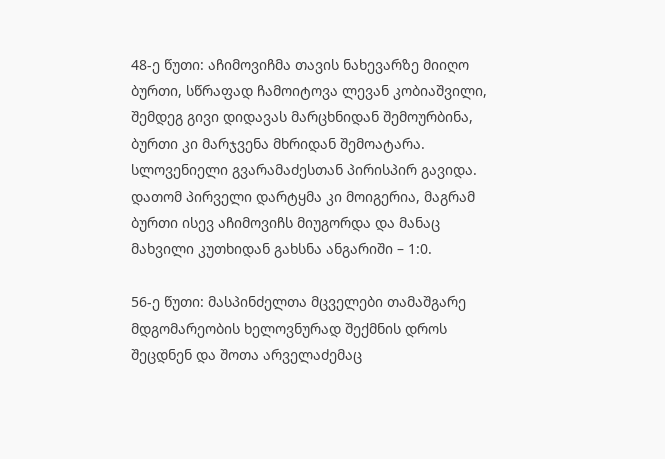48-ე წუთი: აჩიმოვიჩმა თავის ნახევარზე მიიღო ბურთი, სწრაფად ჩამოიტოვა ლევან კობიაშვილი, შემდეგ გივი დიდავას მარცხნიდან შემოურბინა, ბურთი კი მარჯვენა მხრიდან შემოატარა. სლოვენიელი გვარამაძესთან პირისპირ გავიდა. დათომ პირველი დარტყმა კი მოიგერია, მაგრამ ბურთი ისევ აჩიმოვიჩს მიუგორდა და მანაც მახვილი კუთხიდან გახსნა ანგარიში – 1:0.

56-ე წუთი: მასპინძელთა მცველები თამაშგარე მდგომარეობის ხელოვნურად შექმნის დროს შეცდნენ და შოთა არველაძემაც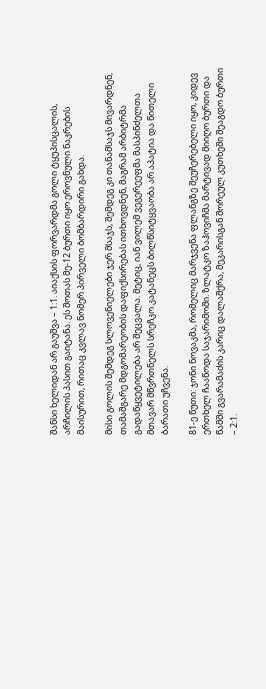შანსი ხელიდან არ გაუშვა – 1:1. აიაქსის ფორვარდმა გოლი ტყუპისცალის, არჩილის პასით გაიტანა. ეს შოთას მე-12 ბურთი იყო ეროვნული ნაკრების მაისურით, რითაც კვლავ ნომერ პირველი ბომბარდირი გახდა.

მისი გოლის შემდეგ სლოვენიელები ჯერ მსაჯს, შემდეგ კი თანამსაჯს მივარდნენ, თამაშგარე მდგომარეობის დაფიქსირებას ითხოვდნენ, მაგრამ არბიტრმა გადაწყვეტილება არ შეცვალა. მეტიც, იან ვილემ ვეგერეეფმა მასპინძელთა მთავარ მწვრთნელს სრეჩკო კატანეცს ბილწსიტყვაობა არ აპატია და წითელი ბარათი უჩვენა.

81-ე წუთი: ჯონი ნოვაკმა, რომელიც მარჯვენა ფლანგზე შეუჩერებელი იყო, კიდევ ერთხელ ჩააწოდა საჯარიმოში. ზლატკო ზაჰოვიჩმა მარტივად მიიღო ბურთი და წამში გვარამაძის კარიც დალაშქრა, მეკარისგან შორეულ კუთხეში შეაგდო ბურთი – 2:1.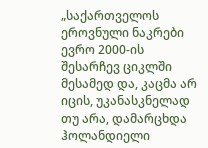„საქართველოს ეროვნული ნაკრები ევრო 2000-ის შესარჩევ ციკლში მესამედ და, კაცმა არ იცის, უკანასკნელად თუ არა, დამარცხდა ჰოლანდიელი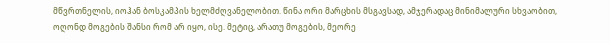მწვრთნელის, იოჰან ბოსკამპის ხელმძღვანელობით. წინა ორი მარცხის მსგავსად, ამჯერადაც მინიმალური სხვაობით, ოღონდ მოგების შანსი რომ არ იყო, ისე. მეტიც, არათუ მოგების, მეორე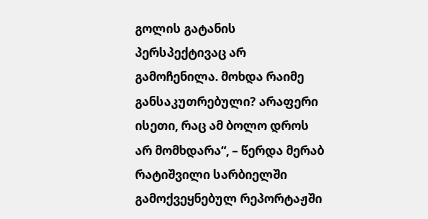გოლის გატანის პერსპექტივაც არ გამოჩენილა. მოხდა რაიმე განსაკუთრებული? არაფერი ისეთი, რაც ამ ბოლო დროს არ მომხდარა“, – წერდა მერაბ რატიშვილი სარბიელში გამოქვეყნებულ რეპორტაჟში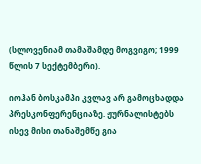(სლოვენიამ თამაშამდე მოგვიგო; 1999 წლის 7 სექტემბერი).

იოჰან ბოსკამპი კვლავ არ გამოცხადდა პრესკონფერენციაზე. ჟურნალისტებს ისევ მისი თანაშემწე გია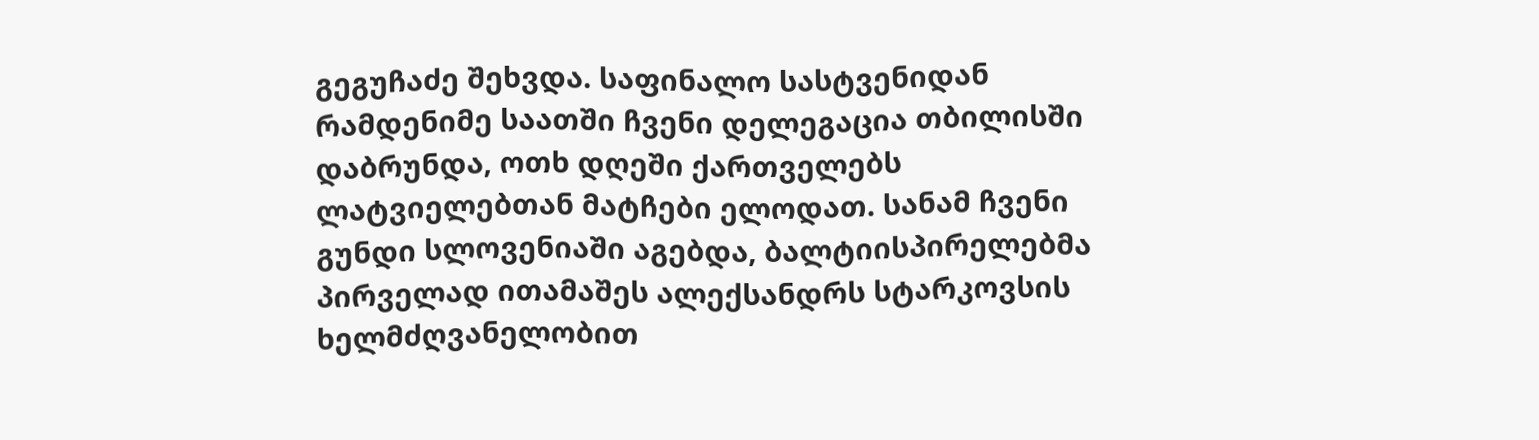გეგუჩაძე შეხვდა. საფინალო სასტვენიდან რამდენიმე საათში ჩვენი დელეგაცია თბილისში დაბრუნდა, ოთხ დღეში ქართველებს ლატვიელებთან მატჩები ელოდათ. სანამ ჩვენი გუნდი სლოვენიაში აგებდა, ბალტიისპირელებმა პირველად ითამაშეს ალექსანდრს სტარკოვსის ხელმძღვანელობით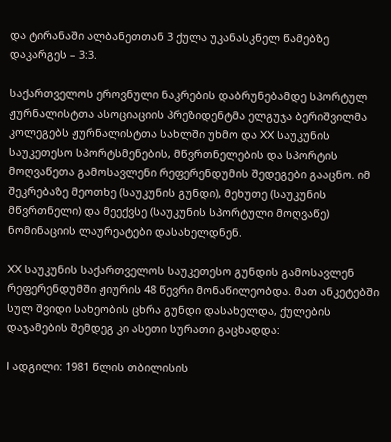და ტირანაში ალბანეთთან 3 ქულა უკანასკნელ წამებზე დაკარგეს – 3:3.

საქართველოს ეროვნული ნაკრების დაბრუნებამდე სპორტულ ჟურნალისტთა ასოციაციის პრეზიდენტმა ელგუჯა ბერიშვილმა კოლეგებს ჟურნალისტთა სახლში უხმო და XX საუკუნის საუკეთესო სპორტსმენების, მწვრთნელების და სპორტის მოღვაწეთა გამოსავლენი რეფერენდუმის შედეგები გააცნო. იმ შეკრებაზე მეოთხე (საუკუნის გუნდი), მეხუთე (საუკუნის მწვრთნელი) და მეექვსე (საუკუნის სპორტული მოღვაწე) ნომინაციის ლაურეატები დასახელდნენ.

XX საუკუნის საქართველოს საუკეთესო გუნდის გამოსავლენ რეფერენდუმში ჟიურის 48 წევრი მონაწილეობდა. მათ ანკეტებში სულ შვიდი სახეობის ცხრა გუნდი დასახელდა, ქულების დაჯამების შემდეგ კი ასეთი სურათი გაცხადდა:

I ადგილი: 1981 წლის თბილისის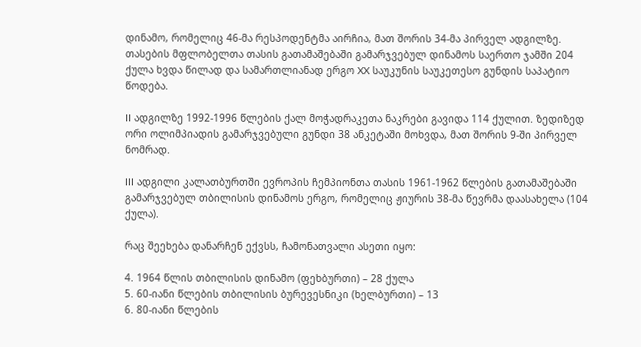დინამო, რომელიც 46-მა რესპოდენტმა აირჩია, მათ შორის 34-მა პირველ ადგილზე. თასების მფლობელთა თასის გათამაშებაში გამარჯვებულ დინამოს საერთო ჯამში 204 ქულა ხვდა წილად და სამართლიანად ერგო XX საუკუნის საუკეთესო გუნდის საპატიო წოდება.

II ადგილზე 1992-1996 წლების ქალ მოჭადრაკეთა ნაკრები გავიდა 114 ქულით. ზედიზედ ორი ოლიმპიადის გამარჯვებული გუნდი 38 ანკეტაში მოხვდა, მათ შორის 9-ში პირველ ნომრად.

III ადგილი კალათბურთში ევროპის ჩემპიონთა თასის 1961-1962 წლების გათამაშებაში გამარჯვებულ თბილისის დინამოს ერგო, რომელიც ჟიურის 38-მა წევრმა დაასახელა (104 ქულა).

რაც შეეხება დანარჩენ ექვსს, ჩამონათვალი ასეთი იყო:

4. 1964 წლის თბილისის დინამო (ფეხბურთი) – 28 ქულა
5. 60-იანი წლების თბილისის ბურევესნიკი (ხელბურთი) – 13
6. 80-იანი წლების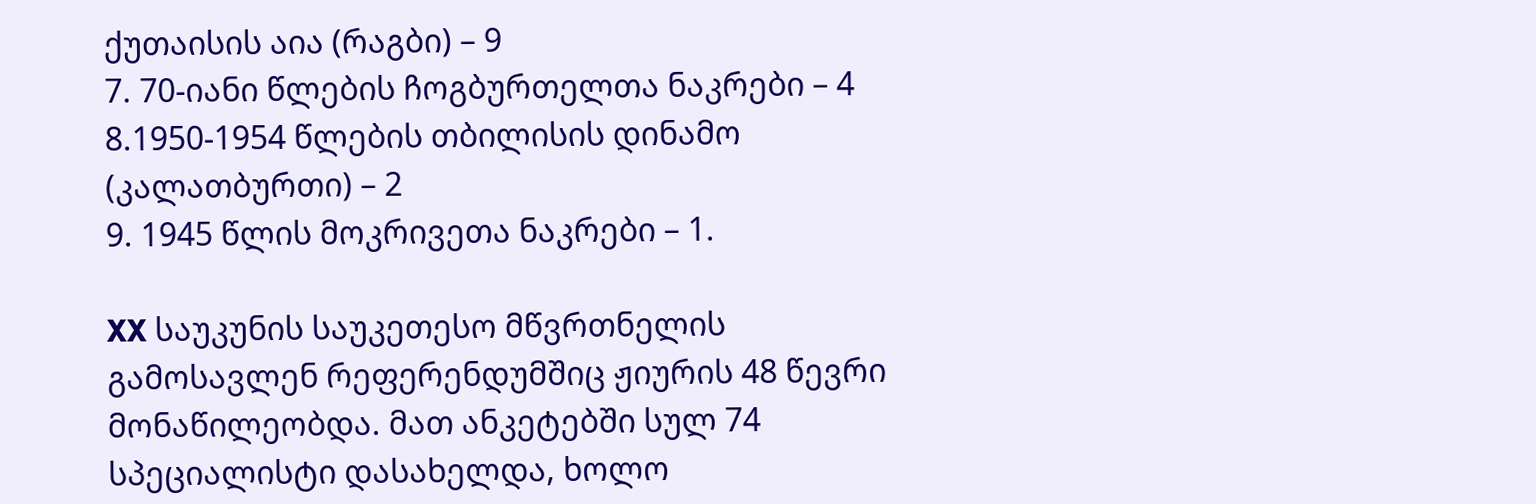ქუთაისის აია (რაგბი) – 9
7. 70-იანი წლების ჩოგბურთელთა ნაკრები – 4
8.1950-1954 წლების თბილისის დინამო (კალათბურთი) – 2
9. 1945 წლის მოკრივეთა ნაკრები – 1.

XX საუკუნის საუკეთესო მწვრთნელის გამოსავლენ რეფერენდუმშიც ჟიურის 48 წევრი მონაწილეობდა. მათ ანკეტებში სულ 74 სპეციალისტი დასახელდა, ხოლო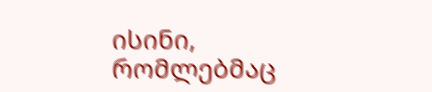ისინი, რომლებმაც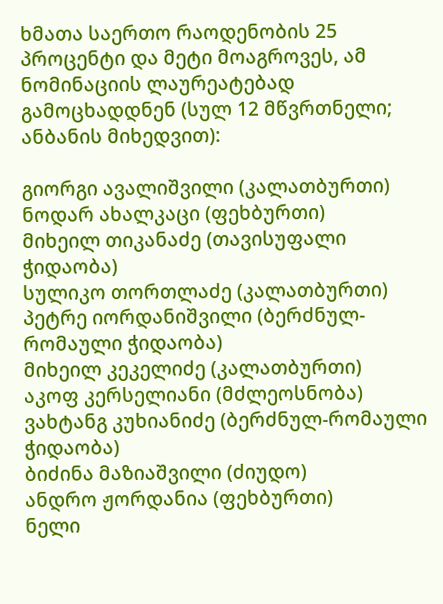ხმათა საერთო რაოდენობის 25 პროცენტი და მეტი მოაგროვეს, ამ ნომინაციის ლაურეატებად გამოცხადდნენ (სულ 12 მწვრთნელი; ანბანის მიხედვით):

გიორგი ავალიშვილი (კალათბურთი)
ნოდარ ახალკაცი (ფეხბურთი)
მიხეილ თიკანაძე (თავისუფალი ჭიდაობა)
სულიკო თორთლაძე (კალათბურთი)
პეტრე იორდანიშვილი (ბერძნულ-რომაული ჭიდაობა)
მიხეილ კეკელიძე (კალათბურთი)
აკოფ კერსელიანი (მძლეოსნობა)
ვახტანგ კუხიანიძე (ბერძნულ-რომაული ჭიდაობა)
ბიძინა მაზიაშვილი (ძიუდო)
ანდრო ჟორდანია (ფეხბურთი)
ნელი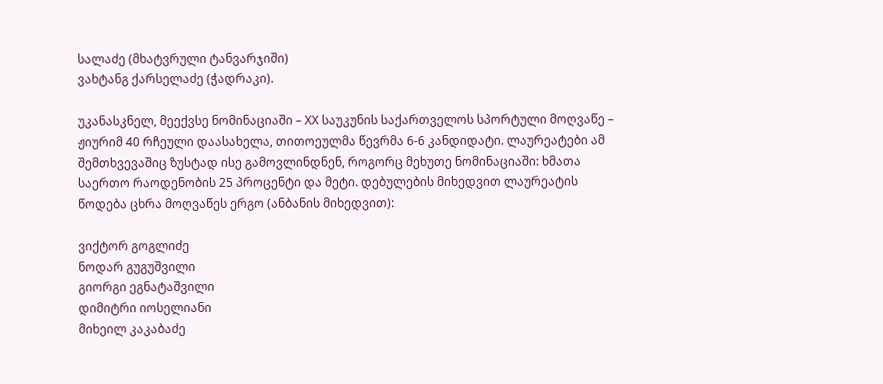სალაძე (მხატვრული ტანვარჯიში)
ვახტანგ ქარსელაძე (ჭადრაკი).

უკანასკნელ, მეექვსე ნომინაციაში – XX საუკუნის საქართველოს სპორტული მოღვაწე – ჟიურიმ 40 რჩეული დაასახელა, თითოეულმა წევრმა 6-6 კანდიდატი. ლაურეატები ამ შემთხვევაშიც ზუსტად ისე გამოვლინდნენ, როგორც მეხუთე ნომინაციაში: ხმათა საერთო რაოდენობის 25 პროცენტი და მეტი. დებულების მიხედვით ლაურეატის წოდება ცხრა მოღვაწეს ერგო (ანბანის მიხედვით):

ვიქტორ გოგლიძე
ნოდარ გუგუშვილი
გიორგი ეგნატაშვილი
დიმიტრი იოსელიანი
მიხეილ კაკაბაძე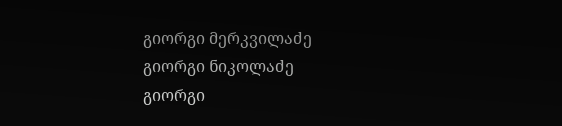გიორგი მერკვილაძე
გიორგი ნიკოლაძე
გიორგი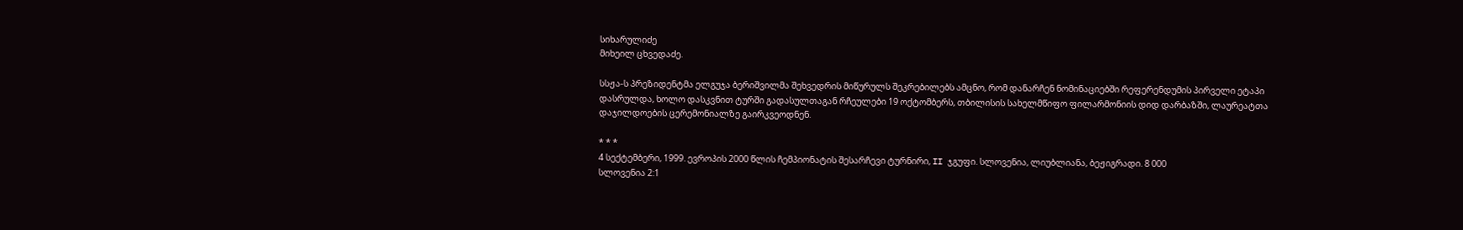სიხარულიძე
მიხეილ ცხვედაძე.

სსჟა-ს პრეზიდენტმა ელგუჯა ბერიშვილმა შეხვედრის მიწურულს შეკრებილებს ამცნო, რომ დანარჩენ ნომინაციებში რეფერენდუმის პირველი ეტაპი დასრულდა, ხოლო დასკვნით ტურში გადასულთაგან რჩეულები 19 ოქტომბერს, თბილისის სახელმწიფო ფილარმონიის დიდ დარბაზში, ლაურეატთა დაჯილდოების ცერემონიალზე გაირკვეოდნენ.

* * *
4 სექტემბერი, 1999. ევროპის 2000 წლის ჩემპიონატის შესარჩევი ტურნირი, II ჯგუფი. სლოვენია, ლიუბლიანა, ბეჟიგრადი. 8 000
სლოვენია 2:1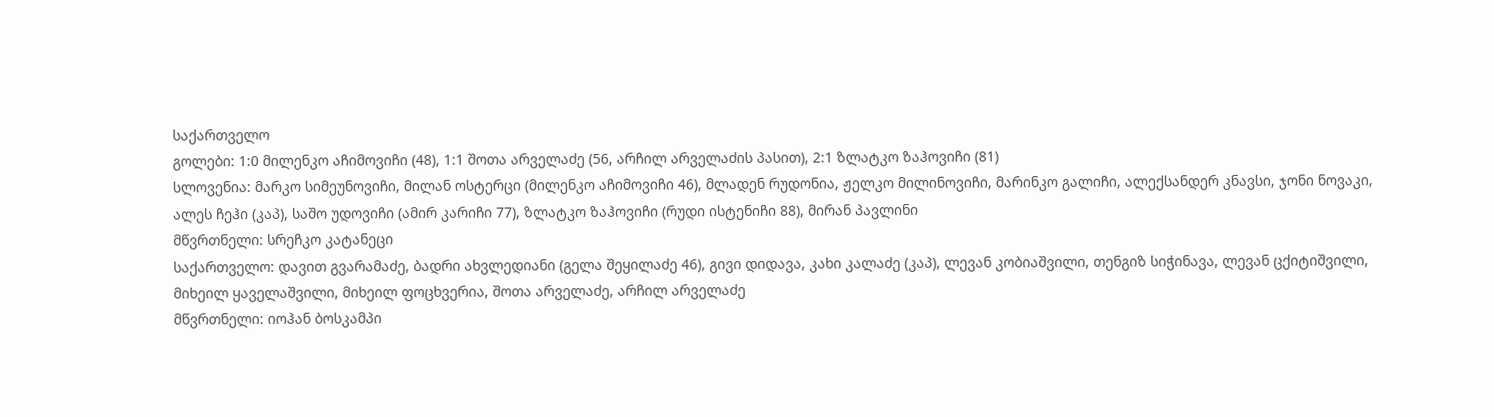საქართველო
გოლები: 1:0 მილენკო აჩიმოვიჩი (48), 1:1 შოთა არველაძე (56, არჩილ არველაძის პასით), 2:1 ზლატკო ზაჰოვიჩი (81)
სლოვენია: მარკო სიმეუნოვიჩი, მილან ოსტერცი (მილენკო აჩიმოვიჩი 46), მლადენ რუდონია, ჟელკო მილინოვიჩი, მარინკო გალიჩი, ალექსანდერ კნავსი, ჯონი ნოვაკი, ალეს ჩეჰი (კაპ), საშო უდოვიჩი (ამირ კარიჩი 77), ზლატკო ზაჰოვიჩი (რუდი ისტენიჩი 88), მირან პავლინი
მწვრთნელი: სრეჩკო კატანეცი
საქართველო: დავით გვარამაძე, ბადრი ახვლედიანი (გელა შეყილაძე 46), გივი დიდავა, კახი კალაძე (კაპ), ლევან კობიაშვილი, თენგიზ სიჭინავა, ლევან ცქიტიშვილი, მიხეილ ყაველაშვილი, მიხეილ ფოცხვერია, შოთა არველაძე, არჩილ არველაძე
მწვრთნელი: იოჰან ბოსკამპი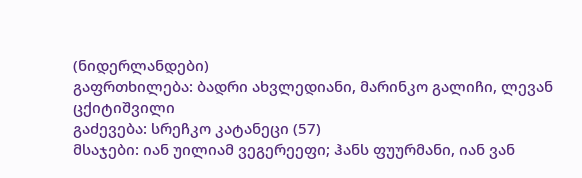(ნიდერლანდები)
გაფრთხილება: ბადრი ახვლედიანი, მარინკო გალიჩი, ლევან ცქიტიშვილი
გაძევება: სრეჩკო კატანეცი (57)
მსაჯები: იან უილიამ ვეგერეეფი; ჰანს ფუურმანი, იან ვან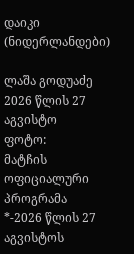დაიკი (ნიდერლანდები)

ლაშა გოდუაძე
2026 წლის 27 აგვისტო
ფოტო:
მატჩის ოფიციალური პროგრამა
*-2026 წლის 27 აგვისტოს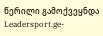წერილი გამოქვეყნდა Leadersport.ge-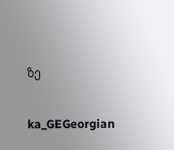ზე

ka_GEGeorgian